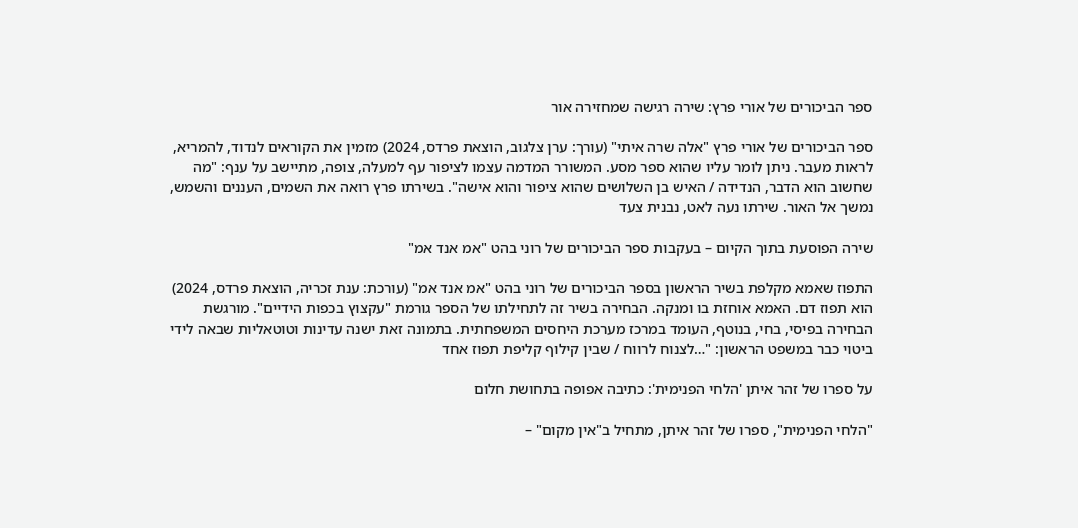ספר הביכורים של אורי פרץ: שירה רגישה שמחזירה אור

ספר הביכורים של אורי פרץ "אלה שרה איתי" (עורך: ערן צלגוב, הוצאת פרדס, 2024) מזמין את הקוראים לנדוד, להמריא, לראות מעבר. ניתן לומר עליו שהוא ספר מסע. המשורר המדמה עצמו לציפור עף למעלה, צופה, מתיישב על ענף: "מה שחשוב הוא הדבר, הנדידה / האיש בן השלושים שהוא ציפור והוא אישה". בשירתו פרץ רואה את השמים, העננים והשמש, נמשך אל האור. שירתו נעה לאט, נבנית צעד

שירה הפוסעת בתוך הקיום – בעקבות ספר הביכורים של רוני בהט "אמ אנד אמ"

התפוז שאמא מקלפת בשיר הראשון בספר הביכורים של רוני בהט "אמ אנד אמ" (עורכת: ענת זכריה, הוצאת פרדס, 2024) הוא תפוז דם. האמא אוחזת בו ומנקה. הבחירה בשיר זה לתחילתו של הספר גורמת "עקצוץ בכפות הידיים". מורגשת הבחירה בפיסי, בחי, בנוטף, העומד במרכז מערכת היחסים המשפחתית. בתמונה זאת ישנה עדינות וטוטאליות שבאה לידי ביטוי כבר במשפט הראשון: "…לצנוח לרווח / שבין קילוף קליפת תפוז אחד

על ספרו של זהר איתן 'הלחי הפנימית': כתיבה אפופה בתחושת חלום

"הלחי הפנימית", ספרו של זהר איתן, מתחיל ב"אין מקום" –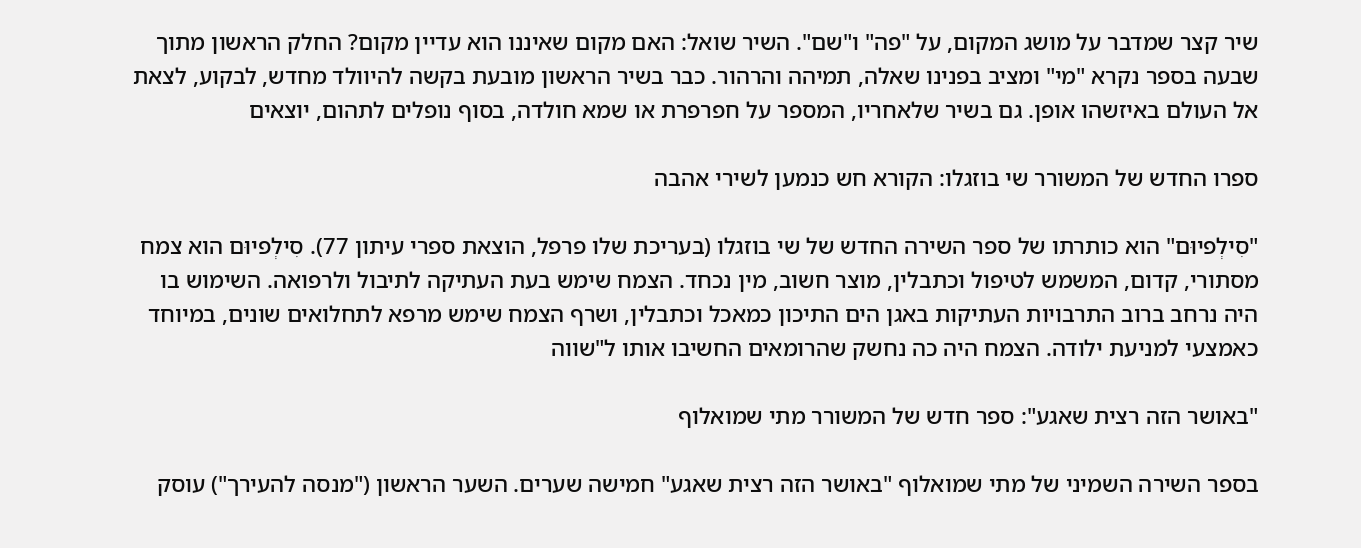שיר קצר שמדבר על מושג המקום, על "פה" ו"שם". השיר שואל: האם מקום שאיננו הוא עדיין מקום? החלק הראשון מתוך שבעה בספר נקרא "מי" ומציב בפנינו שאלה, תמיהה והרהור. כבר בשיר הראשון מובעת בקשה להיוולד מחדש, לבקוע, לצאת אל העולם באיזשהו אופן. גם בשיר שלאחריו, המספר על חפרפרת או שמא חולדה, בסוף נופלים לתהום, יוצאים

ספרו החדש של המשורר שי בוזגלו: הקורא חש כנמען לשירי אהבה

"סִילְפיוּם" הוא כותרתו של ספר השירה החדש של שי בוזגלו (בעריכת שלו פרפל, הוצאת ספרי עיתון 77). סִילְפיוּם הוא צמח מסתורי, קדום, המשמש לטיפול וכתבלין, מוצר חשוב, מין נכחד. הצמח שימש בעת העתיקה לתיבול ולרפואה. השימוש בו היה נרחב ברוב התרבויות העתיקות באגן הים התיכון כמאכל וכתבלין, ושרף הצמח שימש מרפא לתחלואים שונים, במיוחד כאמצעי למניעת ילודה. הצמח היה כה נחשק שהרומאים החשיבו אותו ל"שווה

"באושר הזה רצית שאגע": ספר חדש של המשורר מתי שמואלוף

בספר השירה השמיני של מתי שמואלוף "באושר הזה רצית שאגע" חמישה שערים. השער הראשון ("מנסה להעירך") עוסק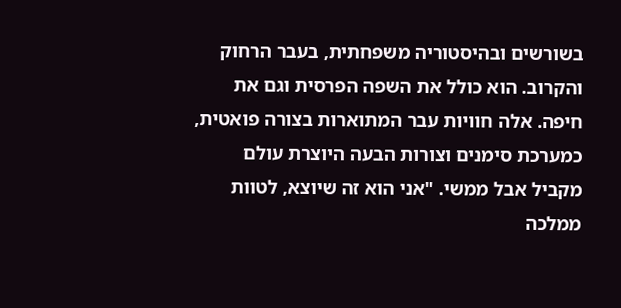בשורשים ובהיסטוריה משפחתית, בעבר הרחוק והקרוב. הוא כולל את השפה הפרסית וגם את חיפה. אלה חוויות עבר המתוארות בצורה פואטית, כמערכת סימנים וצורות הבעה היוצרת עולם מקביל אבל ממשי. "אני הוא זה שיוצא, לטוות ממלכה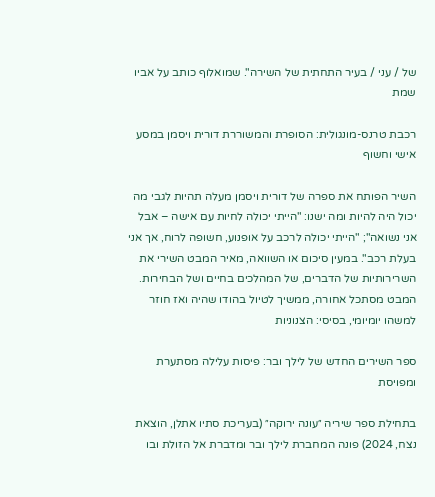של / עני / בעיר התחתית של השירה". שמואלוף כותב על אביו שמת

רכבת טרנס-מונגולית: הסופרת והמשוררת דורית ויסמן במסע אישי וחשוף

השיר הפותח את ספרה של דורית ויסמן מעלה תהיות לגבי מה יכול היה להיות ומה ישנו: "הייתי יכולה לחיות עם אישה – אבל אני נשואה"; "הייתי יכולה לרכב על אופנוע, חשופה לרוח, אך אני בעלת רכב". במעין סיכום או השוואה, מאיר המבט השירי את השרירותיות של הדברים, של המהלכים בחיים ושל הבחירות. המבט מסתכל אחורה, ממשיך לטיול בהודו שהיה ואז חוזר למשהו יומיומי, בסיסי: הצנוניות

ספר השירים החדש של לילך ובר: פיסות עלילה מסתערת ומפויסת

בתחילת ספר שיריה ״עונה ירוקה״ (בעריכת סתיו אתלן, הוצאת נצח, 2024) פונה המחברת לילך ובר ומדברת אל הזולת ובו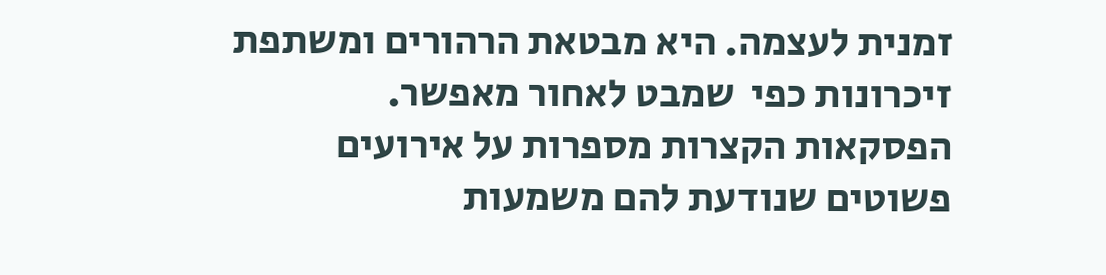זמנית לעצמה. היא מבטאת הרהורים ומשתפת זיכרונות כפי  שמבט לאחור מאפשר. הפסקאות הקצרות מספרות על אירועים פשוטים שנודעת להם משמעות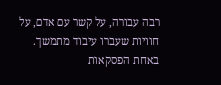רבה עבורה, על קשר עם אדם, על חוויות שעברו עיבוד מתמשך.  באחת הפסקאות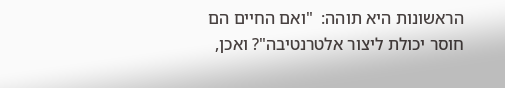הראשונות היא תוהה:  "ואם החיים הם חוסר יכולת ליצור אלטרנטיבה"? ואכן,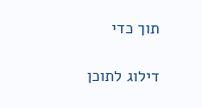תוך כדי

דילוג לתוכן